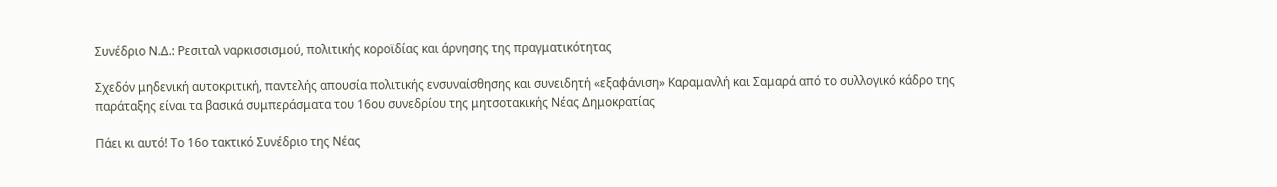Συνέδριο Ν.Δ.: Ρεσιταλ ναρκισσισμού, πολιτικής κοροϊδίας και άρνησης της πραγματικότητας

Σχεδόν μηδενική αυτοκριτική, παντελής απουσία πολιτικής ενσυναίσθησης και συνειδητή «εξαφάνιση» Καραμανλή και Σαμαρά από το συλλογικό κάδρο της παράταξης είναι τα βασικά συμπεράσματα του 16ου συνεδρίου της μητσοτακικής Νέας Δημοκρατίας

Πάει κι αυτό! Το 16ο τακτικό Συνέδριο της Νέας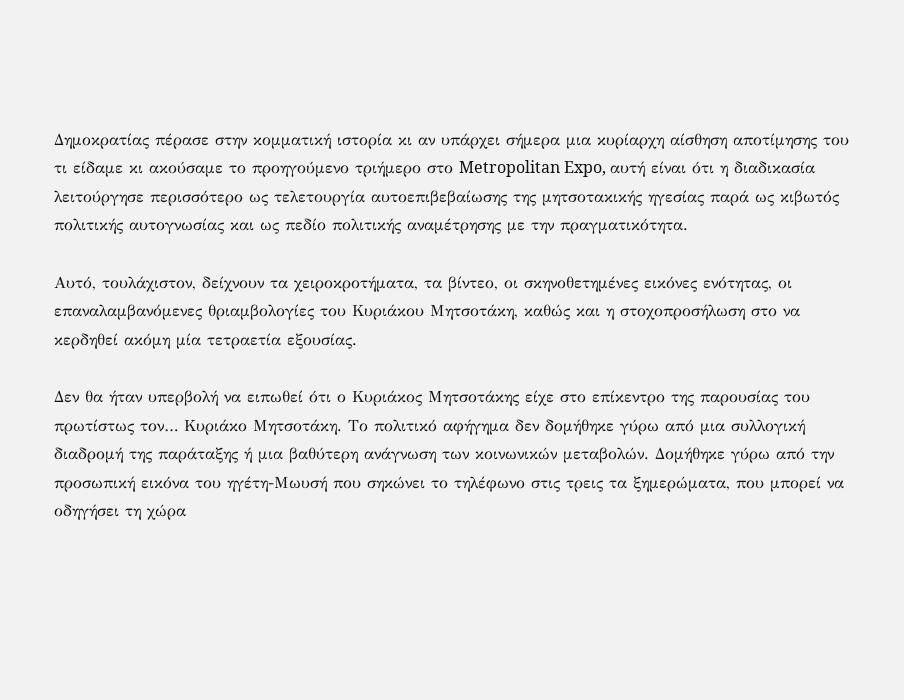Δημοκρατίας πέρασε στην κομματική ιστορία κι αν υπάρχει σήμερα μια κυρίαρχη αίσθηση αποτίμησης του τι είδαμε κι ακούσαμε το προηγούμενο τριήμερο στο Metropolitan Expo, αυτή είναι ότι η διαδικασία λειτούργησε περισσότερο ως τελετουργία αυτοεπιβεβαίωσης της μητσοτακικής ηγεσίας παρά ως κιβωτός πολιτικής αυτογνωσίας και ως πεδίο πολιτικής αναμέτρησης με την πραγματικότητα.

Αυτό, τουλάχιστον, δείχνουν τα χειροκροτήματα, τα βίντεο, οι σκηνοθετημένες εικόνες ενότητας, οι επαναλαμβανόμενες θριαμβολογίες του Κυριάκου Μητσοτάκη, καθώς και η στοχοπροσήλωση στο να κερδηθεί ακόμη μία τετραετία εξουσίας.

Δεν θα ήταν υπερβολή να ειπωθεί ότι ο Κυριάκος Μητσοτάκης είχε στο επίκεντρο της παρουσίας του πρωτίστως τον… Κυριάκο Μητσοτάκη. Το πολιτικό αφήγημα δεν δομήθηκε γύρω από μια συλλογική διαδρομή της παράταξης ή μια βαθύτερη ανάγνωση των κοινωνικών μεταβολών. Δομήθηκε γύρω από την προσωπική εικόνα του ηγέτη-Μωυσή που σηκώνει το τηλέφωνο στις τρεις τα ξημερώματα, που μπορεί να οδηγήσει τη χώρα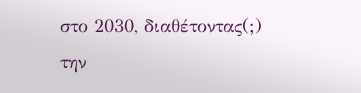στο 2030, διαθέτοντας(;) την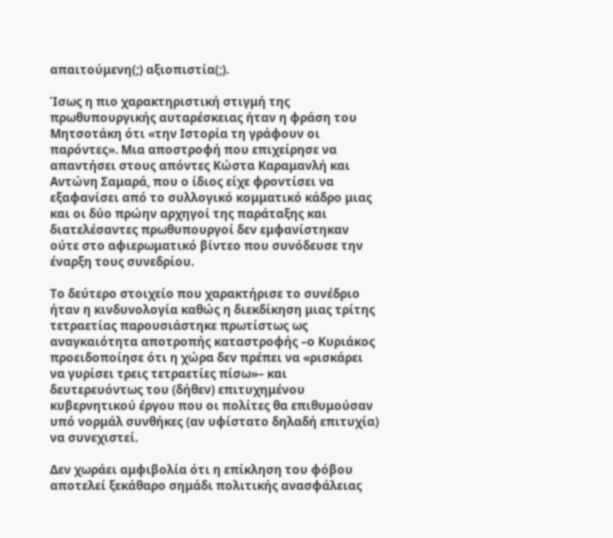απαιτούμενη(;) αξιοπιστία(;).

Ίσως η πιο χαρακτηριστική στιγμή της πρωθυπουργικής αυταρέσκειας ήταν η φράση του Μητσοτάκη ότι «την Ιστορία τη γράφουν οι παρόντες». Μια αποστροφή που επιχείρησε να απαντήσει στους απόντες Κώστα Καραμανλή και Αντώνη Σαμαρά, που ο ίδιος είχε φροντίσει να εξαφανίσει από το συλλογικό κομματικό κάδρο μιας και οι δύο πρώην αρχηγοί της παράταξης και διατελέσαντες πρωθυπουργοί δεν εμφανίστηκαν ούτε στο αφιερωματικό βίντεο που συνόδευσε την έναρξη τους συνεδρίου.

Το δεύτερο στοιχείο που χαρακτήρισε το συνέδριο ήταν η κινδυνολογία καθώς η διεκδίκηση μιας τρίτης τετραετίας παρουσιάστηκε πρωτίστως ως αναγκαιότητα αποτροπής καταστροφής –ο Κυριάκος προειδοποίησε ότι η χώρα δεν πρέπει να «ρισκάρει να γυρίσει τρεις τετραετίες πίσω»– και δευτερευόντως του (δήθεν) επιτυχημένου κυβερνητικού έργου που οι πολίτες θα επιθυμούσαν υπό νορμάλ συνθήκες (αν υφίστατο δηλαδή επιτυχία) να συνεχιστεί.

Δεν χωράει αμφιβολία ότι η επίκληση του φόβου αποτελεί ξεκάθαρο σημάδι πολιτικής ανασφάλειας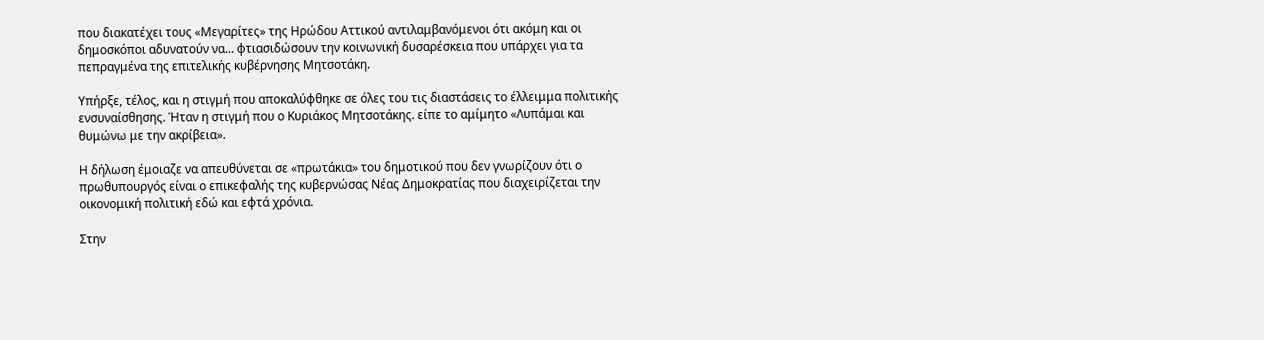που διακατέχει τους «Μεγαρίτες» της Ηρώδου Αττικού αντιλαμβανόμενοι ότι ακόμη και οι δημοσκόποι αδυνατούν να… φτιασιδώσουν την κοινωνική δυσαρέσκεια που υπάρχει για τα πεπραγμένα της επιτελικής κυβέρνησης Μητσοτάκη.

Υπήρξε, τέλος, και η στιγμή που αποκαλύφθηκε σε όλες του τις διαστάσεις το έλλειμμα πολιτικής ενσυναίσθησης. Ήταν η στιγμή που ο Κυριάκος Μητσοτάκης. είπε το αμίμητο «Λυπάμαι και θυμώνω με την ακρίβεια».

Η δήλωση έμοιαζε να απευθύνεται σε «πρωτάκια» του δημοτικού που δεν γνωρίζουν ότι ο πρωθυπουργός είναι ο επικεφαλής της κυβερνώσας Νέας Δημοκρατίας που διαχειρίζεται την οικονομική πολιτική εδώ και εφτά χρόνια.

Στην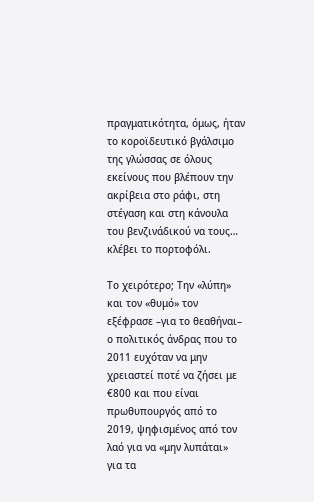πραγματικότητα, όμως, ήταν το κοροϊδευτικό βγάλσιμο της γλώσσας σε όλους εκείνους που βλέπουν την ακρίβεια στο ράφι, στη στέγαση και στη κάνουλα του βενζινάδικού να τους…  κλέβει το πορτοφόλι.

Το χειρότερο; Την «λύπη» και τον «θυμό» τον εξέφρασε –για το θεαθήναι– ο πολιτικός άνδρας που το 2011 ευχόταν να μην χρειαστεί ποτέ να ζήσει με €800 και που είναι πρωθυπουργός από το 2019, ψηφισμένος από τον λαό για να «μην λυπάται» για τα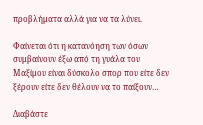προβλήματα αλλά για να τα λύνει.

Φαίνεται ότι η κατανόηση των όσων συμβαίνουν έξω από τη γυάλα του Μαξίμου είναι δύσκολο σπορ που είτε δεν ξέρουν είτε δεν θέλουν να το παίξουν…

Διαβάστε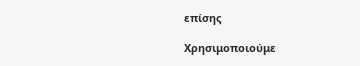επίσης

Χρησιμοποιούμε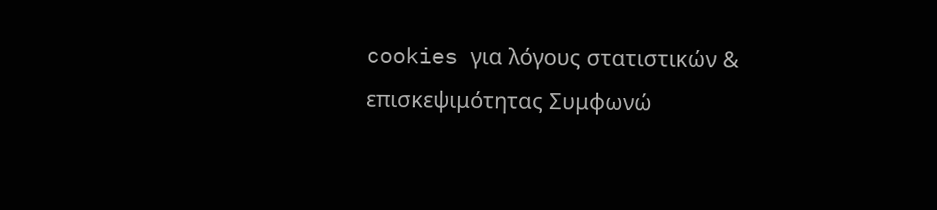cookies για λόγους στατιστικών & επισκεψιμότητας Συμφωνώ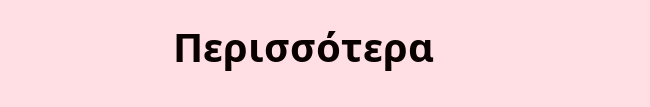Περισσότερα